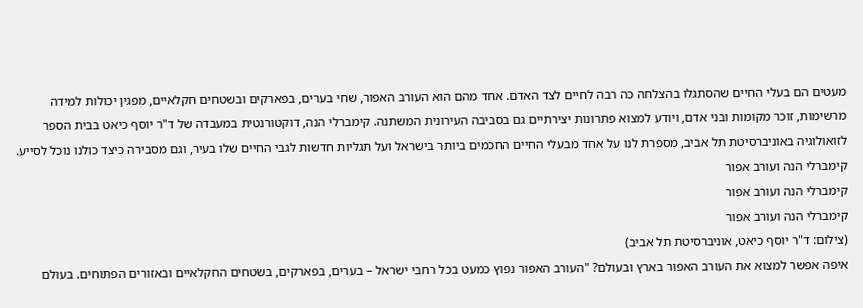מעטים הם בעלי החיים שהסתגלו בהצלחה כה רבה לחיים לצד האדם. אחד מהם הוא העורב האפור, שחי בערים, בפארקים ובשטחים חקלאיים, מפגין יכולות למידה מרשימות, זוכר מקומות ובני אדם, ויודע למצוא פתרונות יצירתיים גם בסביבה העירונית המשתנה. קימברלי הנה, דוקטורנטית במעבדה של ד"ר יוסף כיאט בבית הספר לזואולוגיה באוניברסיטת תל אביב, מספרת לנו על אחד מבעלי החיים החכמים ביותר בישראל ועל תגליות חדשות לגבי החיים שלו בעיר, וגם מסבירה כיצד כולנו נוכל לסייע.
קימברלי הנה ועורב אפור
קימברלי הנה ועורב אפור
קימברלי הנה ועורב אפור
(צילום: ד"ר יוסף כיאט, אוניברסיטת תל אביב)
איפה אפשר למצוא את העורב האפור בארץ ובעולם? "העורב האפור נפוץ כמעט בכל רחבי ישראל – בערים, בפארקים, בשטחים החקלאיים ובאזורים הפתוחים. בעולם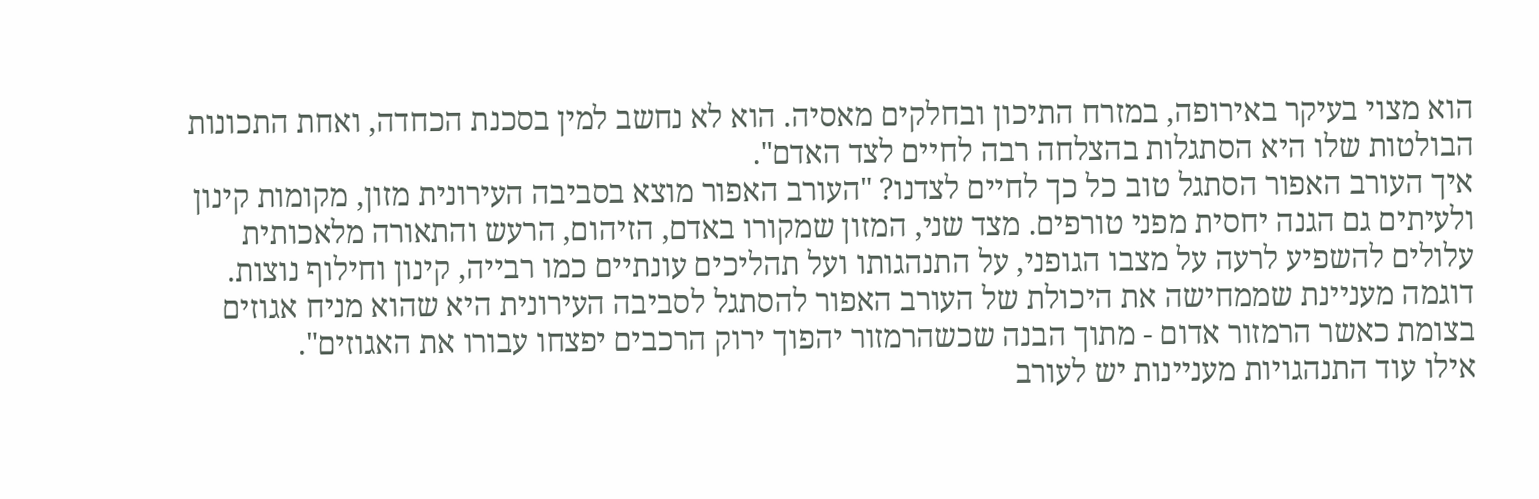הוא מצוי בעיקר באירופה, במזרח התיכון ובחלקים מאסיה. הוא לא נחשב למין בסכנת הכחדה, ואחת התכונות הבולטות שלו היא הסתגלות בהצלחה רבה לחיים לצד האדם".
איך העורב האפור הסתגל טוב כל כך לחיים לצדנו? "העורב האפור מוצא בסביבה העירונית מזון, מקומות קינון ולעיתים גם הגנה יחסית מפני טורפים. מצד שני, המזון שמקורו באדם, הזיהום, הרעש והתאורה מלאכותית עלולים להשפיע לרעה על מצבו הגופני, על התנהגותו ועל תהליכים עונתיים כמו רבייה, קינון וחילוף נוצות. דוגמה מעניינת שממחישה את היכולת של העורב האפור להסתגל לסביבה העירונית היא שהוא מניח אגוזים בצומת כאשר הרמזור אדום - מתוך הבנה שכשהרמזור יהפוך ירוק הרכבים יפצחו עבורו את האגוזים".
אילו עוד התנהגויות מעניינות יש לעורב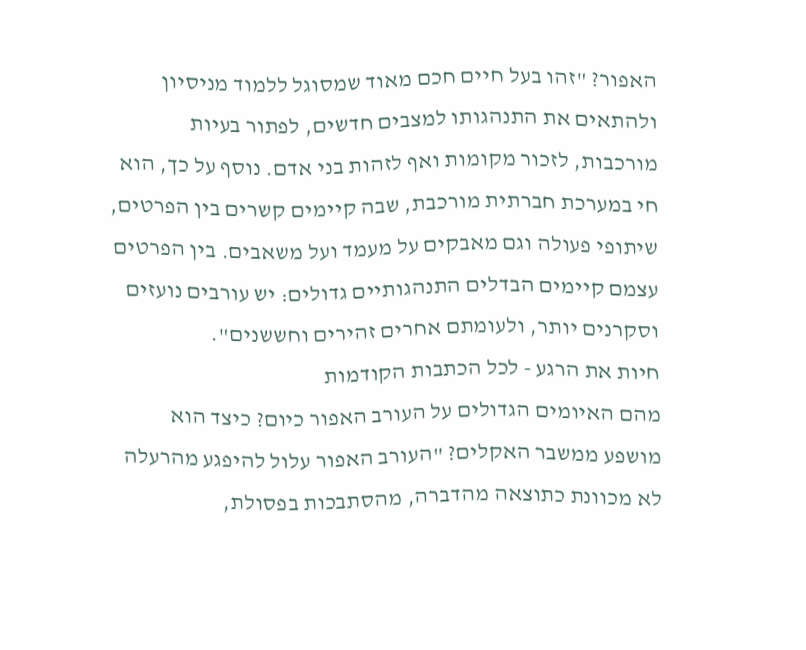האפור? "זהו בעל חיים חכם מאוד שמסוגל ללמוד מניסיון ולהתאים את התנהגותו למצבים חדשים, לפתור בעיות מורכבות, לזכור מקומות ואף לזהות בני אדם. נוסף על כך, הוא חי במערכת חברתית מורכבת, שבה קיימים קשרים בין הפרטים, שיתופי פעולה וגם מאבקים על מעמד ועל משאבים. בין הפרטים עצמם קיימים הבדלים התנהגותיים גדולים: יש עורבים נועזים וסקרנים יותר, ולעומתם אחרים זהירים וחששנים".
חיות את הרגע - לכל הכתבות הקודמות
מהם האיומים הגדולים על העורב האפור כיום? כיצד הוא מושפע ממשבר האקלים? "העורב האפור עלול להיפגע מהרעלה לא מכוונת כתוצאה מהדברה, מהסתבכות בפסולת,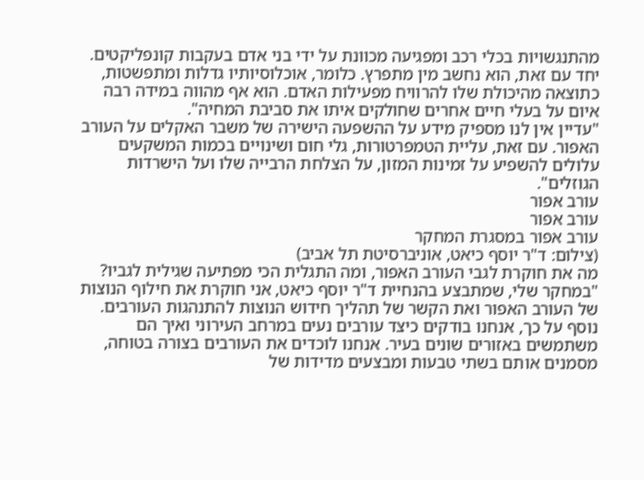מהתנגשויות בכלי רכב ומפגיעה מכוונת על ידי בני אדם בעקבות קונפליקטים. יחד עם זאת, הוא נחשב מין מתפרץ. כלומר, אוכלוסיותיו גדלות ומתפשטות, כתוצאה מהיכולת שלו להרוויח מפעילות האדם. הוא אף מהווה במידה רבה איום על בעלי חיים אחרים שחולקים איתו את סביבת המחיה".
"עדיין אין לנו מספיק מידע על ההשפעה הישירה של משבר האקלים על העורב האפור. עם זאת, עליית הטמפרטורות, גלי חום ושינויים בכמות המשקעים עלולים להשפיע על זמינות המזון, על הצלחת הרבייה שלו ועל הישרדות הגוזלים".
עורב אפור
עורב אפור
עורב אפור במסגרת המחקר
(צילום: ד"ר יוסף כיאט, אוניברסיטת תל אביב)
מה את חוקרת לגבי העורב האפור, ומה התגלית הכי מפתיעה שגילית לגביו? "במחקר שלי, שמתבצע בהנחיית ד"ר יוסף כיאט, אני חוקרת את חילוף הנוצות של העורב האפור ואת הקשר של תהליך חידוש הנוצות להתנהגות העורבים. נוסף על כך, אנחנו בודקים כיצד עורבים נעים במרחב העירוני ואיך הם משתמשים באזורים שונים בעיר. אנחנו לוכדים את העורבים בצורה בטוחה, מסמנים אותם בשתי טבעות ומבצעים מדידות של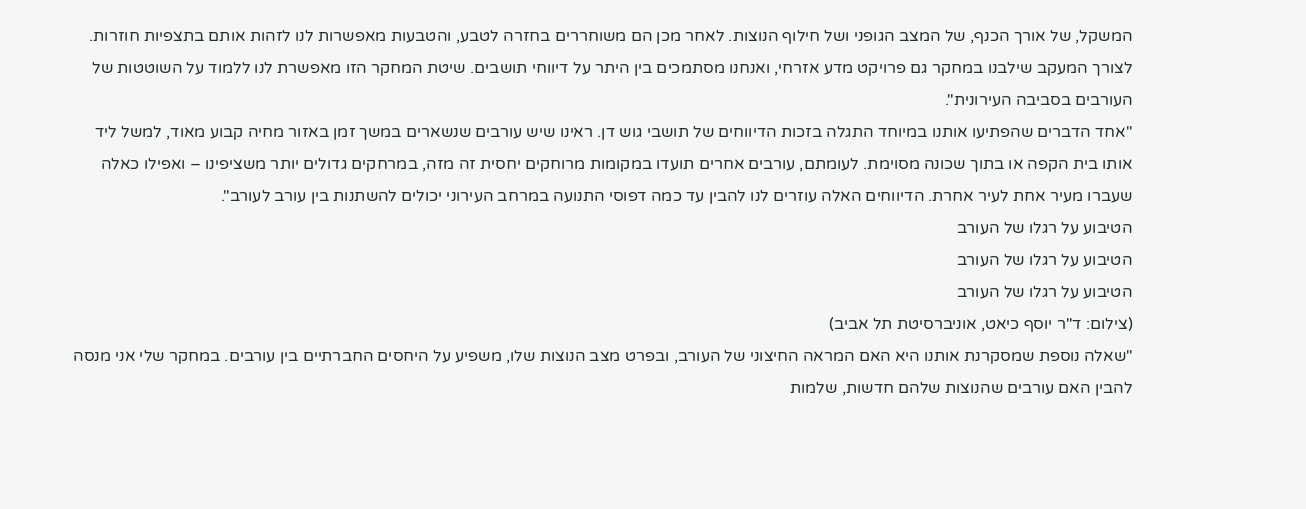המשקל, של אורך הכנף, של המצב הגופני ושל חילוף הנוצות. לאחר מכן הם משוחררים בחזרה לטבע, והטבעות מאפשרות לנו לזהות אותם בתצפיות חוזרות. לצורך המעקב שילבנו במחקר גם פרויקט מדע אזרחי, ואנחנו מסתמכים בין היתר על דיווחי תושבים. שיטת המחקר הזו מאפשרת לנו ללמוד על השוטטות של העורבים בסביבה העירונית".
"אחד הדברים שהפתיעו אותנו במיוחד התגלה בזכות הדיווחים של תושבי גוש דן. ראינו שיש עורבים שנשארים במשך זמן באזור מחיה קבוע מאוד, למשל ליד אותו בית הקפה או בתוך שכונה מסוימת. לעומתם, עורבים אחרים תועדו במקומות מרוחקים יחסית זה מזה, במרחקים גדולים יותר משציפינו – ואפילו כאלה שעברו מעיר אחת לעיר אחרת. הדיווחים האלה עוזרים לנו להבין עד כמה דפוסי התנועה במרחב העירוני יכולים להשתנות בין עורב לעורב".
הטיבוע על רגלו של העורב
הטיבוע על רגלו של העורב
הטיבוע על רגלו של העורב
(צילום: ד"ר יוסף כיאט, אוניברסיטת תל אביב)
"שאלה נוספת שמסקרנת אותנו היא האם המראה החיצוני של העורב, ובפרט מצב הנוצות שלו, משפיע על היחסים החברתיים בין עורבים. במחקר שלי אני מנסה להבין האם עורבים שהנוצות שלהם חדשות, שלמות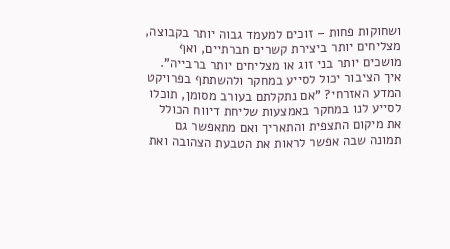ושחוקות פחות – זוכים למעמד גבוה יותר בקבוצה, מצליחים יותר ביצירת קשרים חברתיים, ואף מושכים יותר בני זוג או מצליחים יותר ברבייה".
איך הציבור יכול לסייע במחקר ולהשתתף בפרויקט המדע האזרחי? "אם נתקלתם בעורב מסומן, תוכלו לסייע לנו במחקר באמצעות שליחת דיווח הכולל את מיקום התצפית והתאריך ואם מתאפשר גם תמונה שבה אפשר לראות את הטבעת הצהובה ואת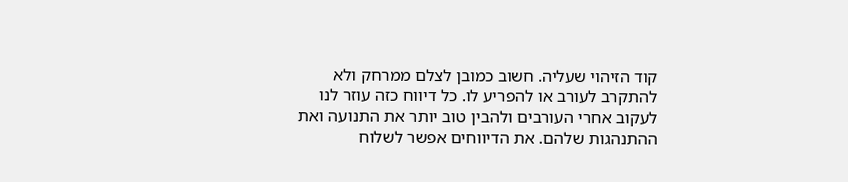קוד הזיהוי שעליה. חשוב כמובן לצלם ממרחק ולא להתקרב לעורב או להפריע לו. כל דיווח כזה עוזר לנו לעקוב אחרי העורבים ולהבין טוב יותר את התנועה ואת ההתנהגות שלהם. את הדיווחים אפשר לשלוח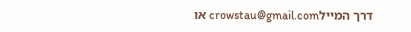דרך המיילcrowstau@gmail.com או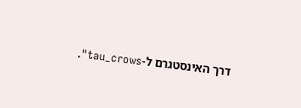דרך האינסטגרם ל-tau_crows".